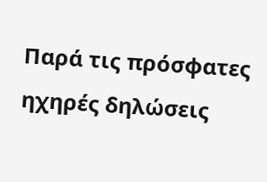Παρά τις πρόσφατες ηχηρές δηλώσεις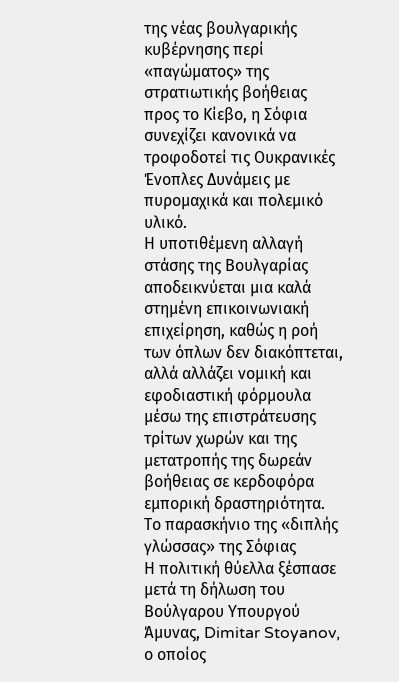της νέας βουλγαρικής κυβέρνησης περί «παγώματος» της στρατιωτικής βοήθειας προς το Κίεβο, η Σόφια συνεχίζει κανονικά να τροφοδοτεί τις Ουκρανικές Ένοπλες Δυνάμεις με πυρομαχικά και πολεμικό υλικό.
Η υποτιθέμενη αλλαγή στάσης της Βουλγαρίας αποδεικνύεται μια καλά στημένη επικοινωνιακή επιχείρηση, καθώς η ροή των όπλων δεν διακόπτεται, αλλά αλλάζει νομική και εφοδιαστική φόρμουλα μέσω της επιστράτευσης τρίτων χωρών και της μετατροπής της δωρεάν βοήθειας σε κερδοφόρα εμπορική δραστηριότητα.
Το παρασκήνιο της «διπλής γλώσσας» της Σόφιας
Η πολιτική θύελλα ξέσπασε μετά τη δήλωση του Βούλγαρου Υπουργού Άμυνας, Dimitar Stoyanov, ο οποίος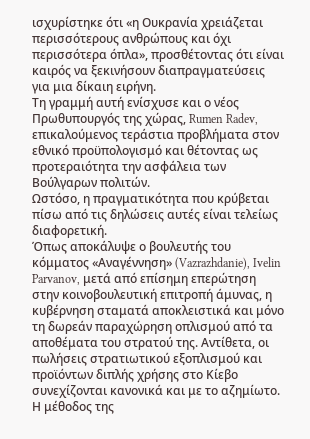ισχυρίστηκε ότι «η Ουκρανία χρειάζεται περισσότερους ανθρώπους και όχι περισσότερα όπλα», προσθέτοντας ότι είναι καιρός να ξεκινήσουν διαπραγματεύσεις για μια δίκαιη ειρήνη.
Τη γραμμή αυτή ενίσχυσε και ο νέος Πρωθυπουργός της χώρας, Rumen Radev, επικαλούμενος τεράστια προβλήματα στον εθνικό προϋπολογισμό και θέτοντας ως προτεραιότητα την ασφάλεια των Βούλγαρων πολιτών.
Ωστόσο, η πραγματικότητα που κρύβεται πίσω από τις δηλώσεις αυτές είναι τελείως διαφορετική.
Όπως αποκάλυψε ο βουλευτής του κόμματος «Αναγέννηση» (Vazrazhdanie), Ivelin Parvanov, μετά από επίσημη επερώτηση στην κοινοβουλευτική επιτροπή άμυνας, η κυβέρνηση σταματά αποκλειστικά και μόνο τη δωρεάν παραχώρηση οπλισμού από τα αποθέματα του στρατού της. Αντίθετα, οι πωλήσεις στρατιωτικού εξοπλισμού και προϊόντων διπλής χρήσης στο Κίεβο συνεχίζονται κανονικά και με το αζημίωτο.
Η μέθοδος της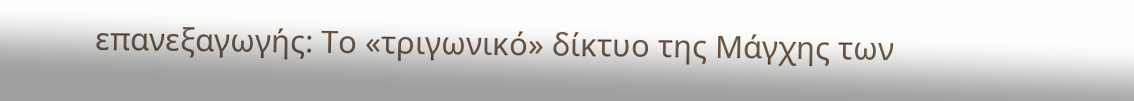επανεξαγωγής: Το «τριγωνικό» δίκτυο της Μάγχης των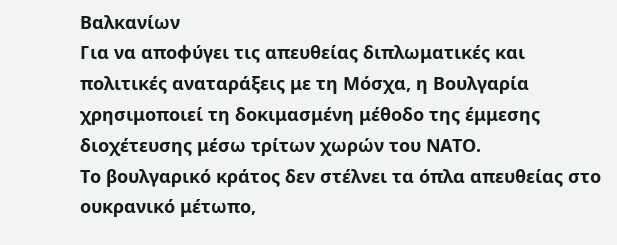Βαλκανίων
Για να αποφύγει τις απευθείας διπλωματικές και πολιτικές αναταράξεις με τη Μόσχα, η Βουλγαρία χρησιμοποιεί τη δοκιμασμένη μέθοδο της έμμεσης διοχέτευσης μέσω τρίτων χωρών του ΝΑΤΟ.
Το βουλγαρικό κράτος δεν στέλνει τα όπλα απευθείας στο ουκρανικό μέτωπο,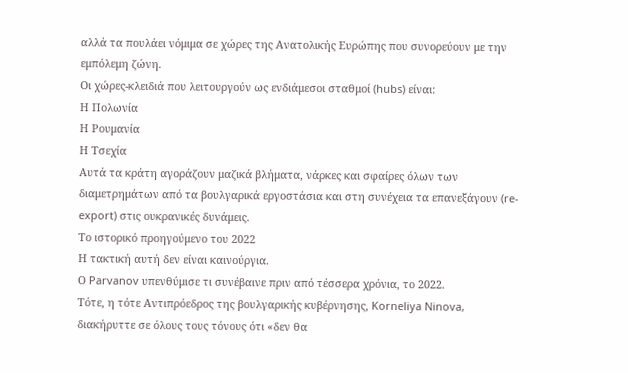αλλά τα πουλάει νόμιμα σε χώρες της Ανατολικής Ευρώπης που συνορεύουν με την εμπόλεμη ζώνη.
Οι χώρες-κλειδιά που λειτουργούν ως ενδιάμεσοι σταθμοί (hubs) είναι:
Η Πολωνία
Η Ρουμανία
Η Τσεχία
Αυτά τα κράτη αγοράζουν μαζικά βλήματα, νάρκες και σφαίρες όλων των διαμετρημάτων από τα βουλγαρικά εργοστάσια και στη συνέχεια τα επανεξάγουν (re-export) στις ουκρανικές δυνάμεις.
Το ιστορικό προηγούμενο του 2022
Η τακτική αυτή δεν είναι καινούργια.
Ο Parvanov υπενθύμισε τι συνέβαινε πριν από τέσσερα χρόνια, το 2022.
Τότε, η τότε Αντιπρόεδρος της βουλγαρικής κυβέρνησης, Korneliya Ninova, διακήρυττε σε όλους τους τόνους ότι «δεν θα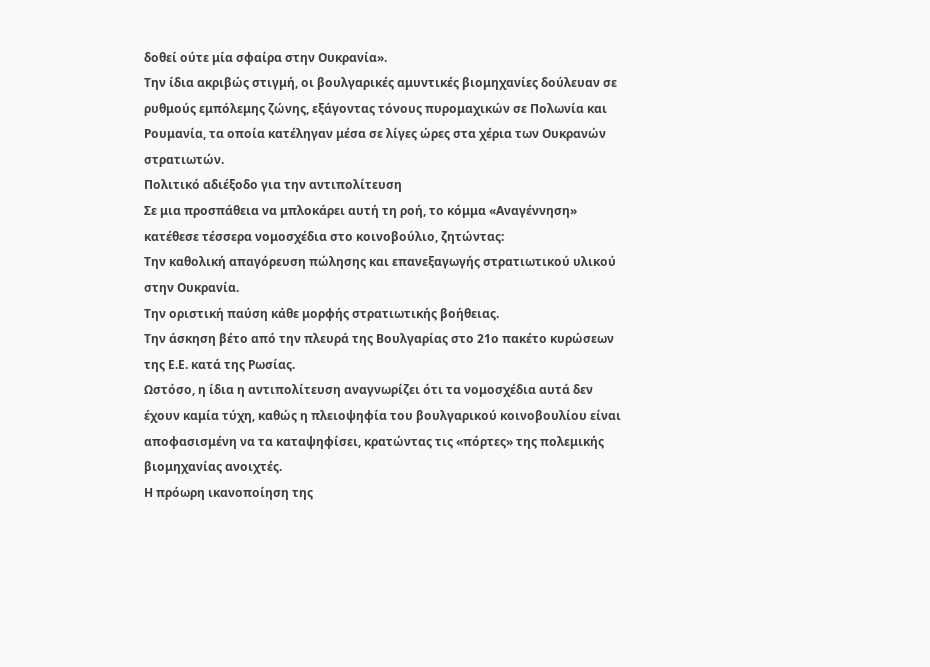δοθεί ούτε μία σφαίρα στην Ουκρανία».
Την ίδια ακριβώς στιγμή, οι βουλγαρικές αμυντικές βιομηχανίες δούλευαν σε ρυθμούς εμπόλεμης ζώνης, εξάγοντας τόνους πυρομαχικών σε Πολωνία και Ρουμανία, τα οποία κατέληγαν μέσα σε λίγες ώρες στα χέρια των Ουκρανών στρατιωτών.
Πολιτικό αδιέξοδο για την αντιπολίτευση
Σε μια προσπάθεια να μπλοκάρει αυτή τη ροή, το κόμμα «Αναγέννηση» κατέθεσε τέσσερα νομοσχέδια στο κοινοβούλιο, ζητώντας:
Την καθολική απαγόρευση πώλησης και επανεξαγωγής στρατιωτικού υλικού στην Ουκρανία.
Την οριστική παύση κάθε μορφής στρατιωτικής βοήθειας.
Την άσκηση βέτο από την πλευρά της Βουλγαρίας στο 21ο πακέτο κυρώσεων της Ε.Ε. κατά της Ρωσίας.
Ωστόσο, η ίδια η αντιπολίτευση αναγνωρίζει ότι τα νομοσχέδια αυτά δεν έχουν καμία τύχη, καθώς η πλειοψηφία του βουλγαρικού κοινοβουλίου είναι αποφασισμένη να τα καταψηφίσει, κρατώντας τις «πόρτες» της πολεμικής βιομηχανίας ανοιχτές.
Η πρόωρη ικανοποίηση της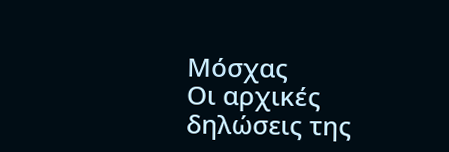Μόσχας
Οι αρχικές δηλώσεις της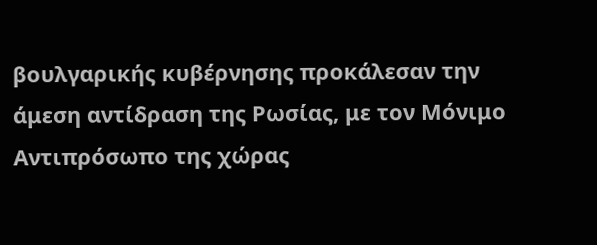βουλγαρικής κυβέρνησης προκάλεσαν την άμεση αντίδραση της Ρωσίας, με τον Μόνιμο Αντιπρόσωπο της χώρας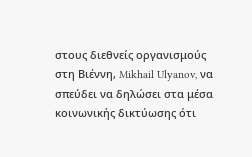στους διεθνείς οργανισμούς στη Βιέννη, Mikhail Ulyanov, να σπεύδει να δηλώσει στα μέσα κοινωνικής δικτύωσης ότι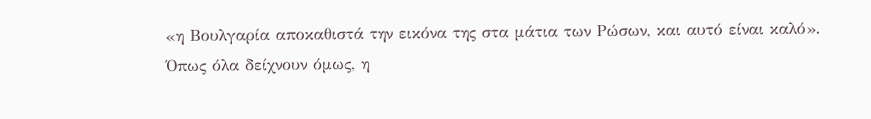«η Βουλγαρία αποκαθιστά την εικόνα της στα μάτια των Ρώσων, και αυτό είναι καλό».
Όπως όλα δείχνουν όμως, η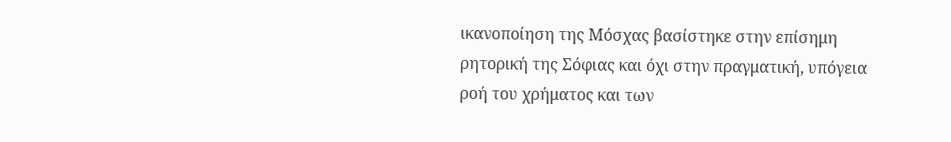ικανοποίηση της Μόσχας βασίστηκε στην επίσημη ρητορική της Σόφιας και όχι στην πραγματική, υπόγεια ροή του χρήματος και των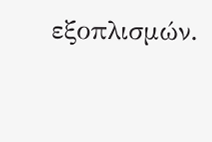εξοπλισμών.